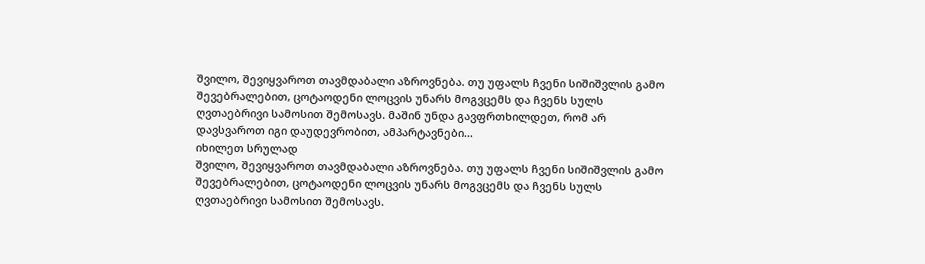შვილო, შევიყვაროთ თავმდაბალი აზროვნება. თუ უფალს ჩვენი სიშიშვლის გამო შევებრალებით, ცოტაოდენი ლოცვის უნარს მოგვცემს და ჩვენს სულს ღვთაებრივი სამოსით შემოსავს. მაშინ უნდა გავფრთხილდეთ, რომ არ დავსვაროთ იგი დაუდევრობით, ამპარტავნები...
იხილეთ სრულად
შვილო, შევიყვაროთ თავმდაბალი აზროვნება. თუ უფალს ჩვენი სიშიშვლის გამო შევებრალებით, ცოტაოდენი ლოცვის უნარს მოგვცემს და ჩვენს სულს ღვთაებრივი სამოსით შემოსავს.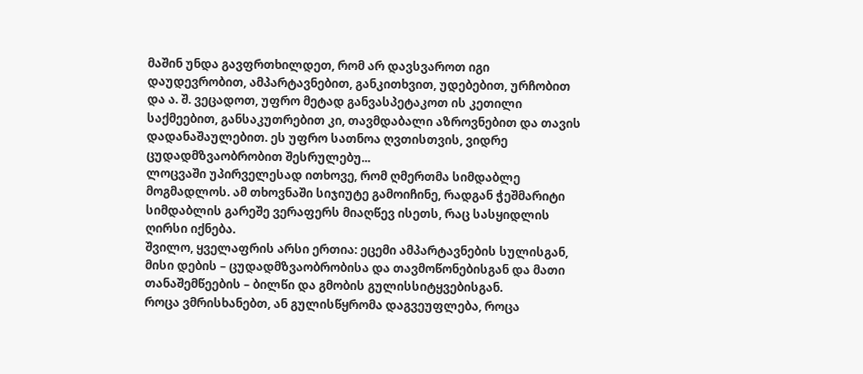მაშინ უნდა გავფრთხილდეთ, რომ არ დავსვაროთ იგი დაუდევრობით, ამპარტავნებით, განკითხვით, უდებებით, ურჩობით და ა. შ. ვეცადოთ, უფრო მეტად განვასპეტაკოთ ის კეთილი საქმეებით, განსაკუთრებით კი, თავმდაბალი აზროვნებით და თავის დადანაშაულებით. ეს უფრო სათნოა ღვთისთვის, ვიდრე ცუდადმზვაობრობით შესრულებუ...
ლოცვაში უპირველესად ითხოვე, რომ ღმერთმა სიმდაბლე მოგმადლოს. ამ თხოვნაში სიჯიუტე გამოიჩინე, რადგან ჭეშმარიტი სიმდაბლის გარეშე ვერაფერს მიაღწევ ისეთს, რაც სასყიდლის ღირსი იქნება.
შვილო, ყველაფრის არსი ერთია: ეცემი ამპარტავნების სულისგან, მისი დების – ცუდადმზვაობრობისა და თავმოწონებისგან და მათი თანაშემწეების – ბილწი და გმობის გულისსიტყვებისგან.
როცა ვმრისხანებთ, ან გულისწყრომა დაგვეუფლება, როცა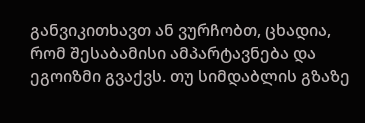განვიკითხავთ ან ვურჩობთ, ცხადია, რომ შესაბამისი ამპარტავნება და ეგოიზმი გვაქვს. თუ სიმდაბლის გზაზე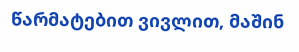წარმატებით ვივლით, მაშინ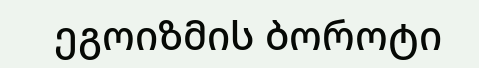ეგოიზმის ბოროტი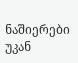ნაშიერები უკან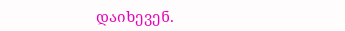დაიხევენ.